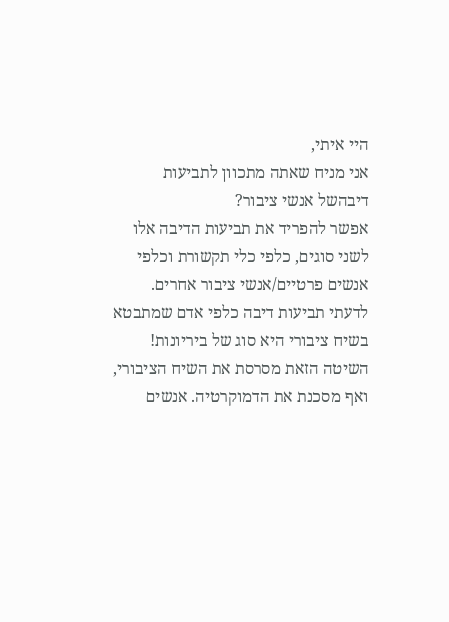היי איתי,
אני מניח שאתה מתכוון לתביעות דיבהשל אנשי ציבור?
אפשר להפריד את תביעות הדיבה אלו לשני סוגים, כלפי כלי תקשורת וכלפי אנשים פרטיים/אנשי ציבור אחרים.
לדעתי תביעות דיבה כלפי אדם שמתבטא בשיח ציבורי היא סוג של ביריונות!
השיטה הזאת מסרסת את השיח הציבורי, ואף מסכנת את הדמוקרטיה. אנשים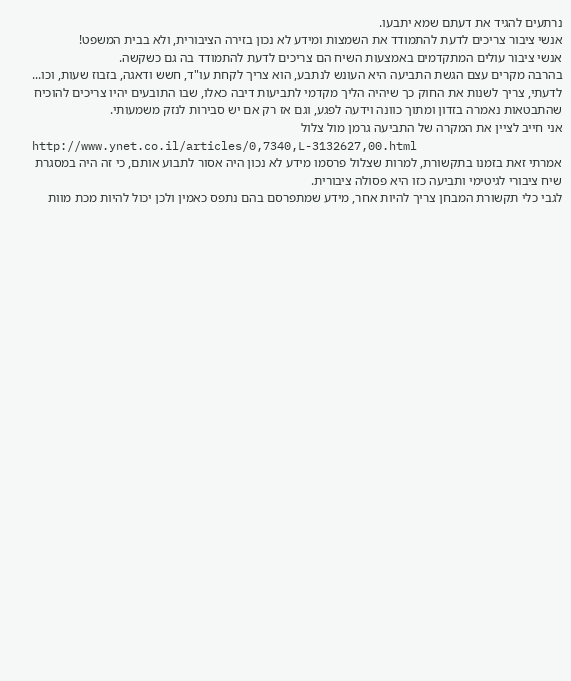נרתעים להגיד את דעתם שמא יתבעו.
אנשי ציבור צריכים לדעת להתמודד את השמצות ומידע לא נכון בזירה הציבורית, ולא בבית המשפט!
אנשי ציבור עולים המתקדמים באמצעות השיח הם צריכים לדעת להתמודד בה גם כשקשה.
בהרבה מקרים עצם הגשת התביעה היא העונש לנתבע, הוא צריך לקחת עו"ד, חשש ודאגה, בזבוז שעות, וכו...
לדעתי, צריך לשנות את החוק כך שיהיה הליך מקדמי לתביעות דיבה כאלו, שבו התובעים יהיו צריכים להוכיח שהתבטאות נאמרה בזדון ומתוך כוונה וידעה לפגע, וגם אז רק אם יש סבירות לנזק משמעותי.
אני חייב לציין את המקרה של התביעה גרמן מול צלול
http://www.ynet.co.il/articles/0,7340,L-3132627,00.html
אמרתי זאת בזמנו בתקשורת, למרות שצלול פרסמו מידע לא נכון היה אסור לתבוע אותם, כי זה היה במסגרת שיח ציבורי לגיטימי ותביעה כזו היא פסולה ציבורית.
לגבי כלי תקשורת המבחן צריך להיות אחר, מידע שמתפרסם בהם נתפס כאמין ולכן יכול להיות מכת מוות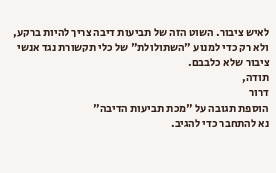לאיש ציבור. השוט הזה של תביעות דיבה צריך להיות ברקע, ולא רק כדי למנוע "השתולולת" של כלי תקשורת נגד אנשי ציבור שלא כלבבם.
תודה,
דרור
הוספת תגובה על "מכת תביעות הדיבה"
נא להתחבר כדי להגיב.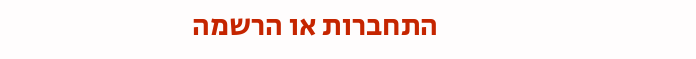התחברות או הרשמה